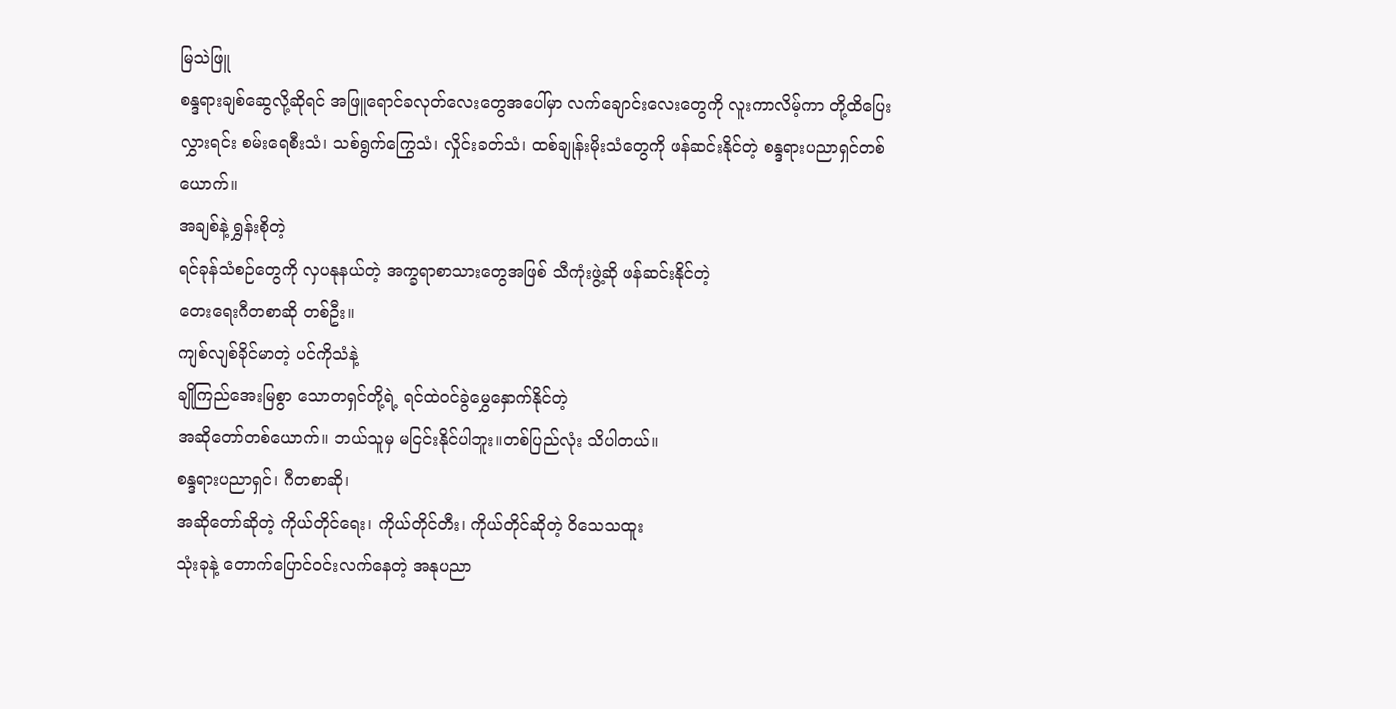မြသဲဖြူ
စန္ဒရားချစ်ဆွေလို့ဆိုရင် အဖြူရောင်ခလုတ်လေးတွေအပေါ်မှာ လက်ချောင်းလေးတွေကို လူးကာလိမ့်ကာ တို့ထိပြေးလွှားရင်း စမ်းရေစီးသံ၊ သစ်ရွက်ကြွေသံ၊ လှိုင်းခတ်သံ၊ ထစ်ချုန်းမိုးသံတွေကို ဖန်ဆင်းနိုင်တဲ့ စန္ဒရားပညာရှင်တစ်ယောက်။
အချစ်နဲ့ ရွှန်းစိုတဲ့
ရင်ခုန်သံစဉ်တွေကို လှပနုနယ်တဲ့ အက္ခရာစာသားတွေအဖြစ် သီကုံးဖွဲ့ဆို ဖန်ဆင်းနိုင်တဲ့
တေးရေးဂီတစာဆို တစ်ဦး။
ကျစ်လျစ်ခိုင်မာတဲ့ ပင်ကိုသံနဲ့
ချိုကြည်အေးမြစွာ သောတရှင်တို့ရဲ့ ရင်ထဲဝင်ခွဲမွှေနှောက်နိုင်တဲ့
အဆိုတော်တစ်ယောက်။ ဘယ်သူမှ မငြင်းနိုင်ပါဘူး။တစ်ပြည်လုံး သိပါတယ်။
စန္ဒရားပညာရှင်၊ ဂီတစာဆို၊
အဆိုတော်ဆိုတဲ့ ကိုယ်တိုင်ရေး၊ ကိုယ်တိုင်တီး၊ ကိုယ်တိုင်ဆိုတဲ့ ဝိသေသထူး
သုံးခုနဲ့ တောက်ပြောင်ဝင်းလက်နေတဲ့ အနုပညာ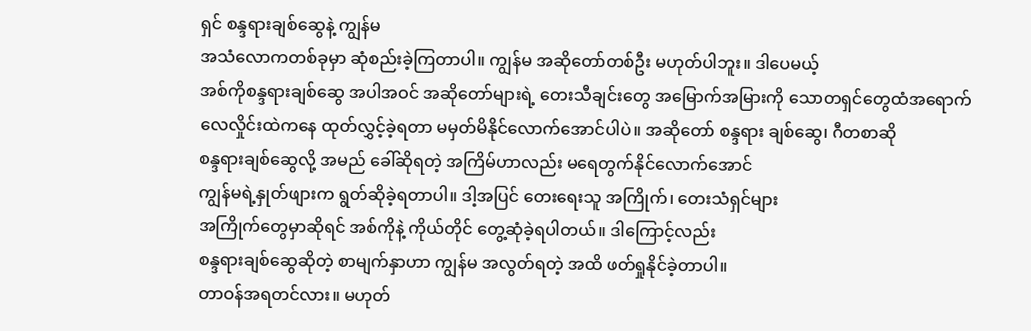ရှင် စန္ဒရားချစ်ဆွေနဲ့ ကျွန်မ
အသံလောကတစ်ခုမှာ ဆုံစည်းခဲ့ကြတာပါ။ ကျွန်မ အဆိုတော်တစ်ဦး မဟုတ်ပါဘူး။ ဒါပေမယ့်
အစ်ကိုစန္ဒရားချစ်ဆွေ အပါအဝင် အဆိုတော်များရဲ့ တေးသီချင်းတွေ အမြောက်အမြားကို သောတရှင်တွေထံအရောက်
လေလှိုင်းထဲကနေ ထုတ်လွှင့်ခဲ့ရတာ မမှတ်မိနိုင်လောက်အောင်ပါပဲ။ အဆိုတော် စန္ဒရား ချစ်ဆွေ၊ ဂီတစာဆို
စန္ဒရားချစ်ဆွေလို့ အမည် ခေါ်ဆိုရတဲ့ အကြိမ်ဟာလည်း မရေတွက်နိုင်လောက်အောင်
ကျွန်မရဲ့နှုတ်ဖျားက ရွတ်ဆိုခဲ့ရတာပါ။ ဒါ့အပြင် တေးရေးသူ အကြိုက်၊ တေးသံရှင်များ
အကြိုက်တွေမှာဆိုရင် အစ်ကိုနဲ့ ကိုယ်တိုင် တွေ့ဆုံခဲ့ရပါတယ်။ ဒါကြောင့်လည်း
စန္ဒရားချစ်ဆွေဆိုတဲ့ စာမျက်နှာဟာ ကျွန်မ အလွတ်ရတဲ့ အထိ ဖတ်ရှုနိုင်ခဲ့တာပါ။
တာဝန်အရတင်လား။ မဟုတ်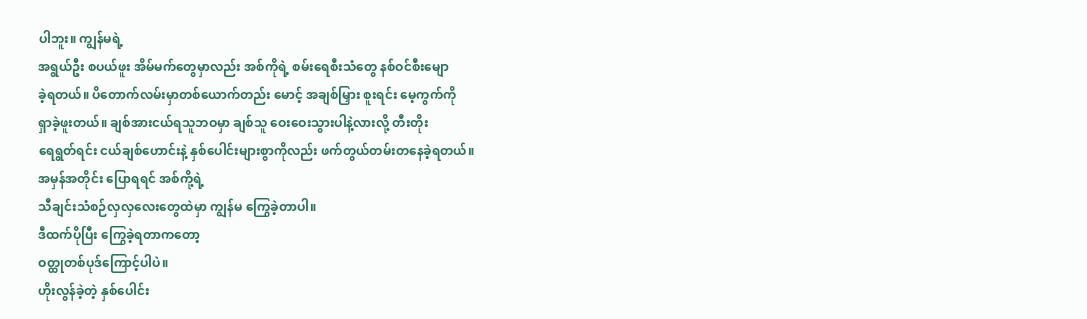ပါဘူး။ ကျွန်မရဲ့
အရွယ်ဦး စပယ်ဖူး အိမ်မက်တွေမှာလည်း အစ်ကိုရဲ့ စမ်းရေစီးသံတွေ နစ်ဝင်စီးမျော
ခဲ့ရတယ်။ ပိတောက်လမ်းမှာတစ်ယောက်တည်း မောင့် အချစ်မြှား စူးရင်း မေ့ကွက်ကို
ရှာခဲ့ဖူးတယ်။ ချစ်အားငယ်ရသူဘဝမှာ ချစ်သူ ဝေးဝေးသွားပါနဲ့လားလို့ တီးတိုး
ရေရွတ်ရင်း ငယ်ချစ်ဟောင်းနဲ့ နှစ်ပေါင်းများစွာကိုလည်း ဖက်တွယ်တမ်းတနေခဲ့ရတယ်။
အမှန်အတိုင်း ပြောရရင် အစ်ကို့ရဲ့
သီချင်းသံစဉ်လှလှလေးတွေထဲမှာ ကျွန်မ ကြွေခဲ့တာပါ။
ဒီထက်ပိုပြီး ကြွေခဲ့ရတာကတော့
ဝတ္ထုတစ်ပုဒ်ကြောင့်ပါပဲ။
ဟိုးလွန်ခဲ့တဲ့ နှစ်ပေါင်း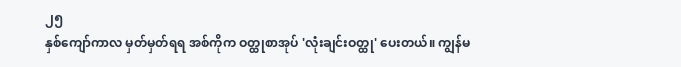၂၅
နှစ်ကျော်ကာလ မှတ်မှတ်ရရ အစ်ကိုက ဝတ္ထုစာအုပ် 'လုံးချင်းဝတ္ထု' ပေးတယ်။ ကျွန်မ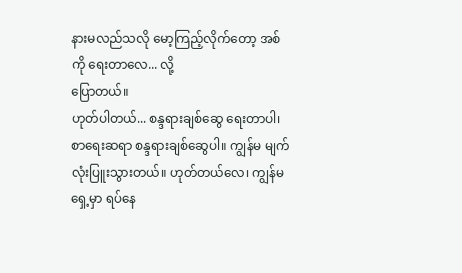နားမလည်သလို မော့ကြည့်လိုက်တော့ အစ်ကို ရေးတာလေ... လို့
ပြောတယ်။
ဟုတ်ပါတယ်... စန္ဒရားချစ်ဆွေ ရေးတာပါ၊
စာရေးဆရာ စန္ဒရားချစ်ဆွေပါ။ ကျွန်မ မျက်လုံးပြူးသွားတယ်။ ဟုတ်တယ်လေ၊ ကျွန်မ
ရှေ့မှာ ရပ်နေ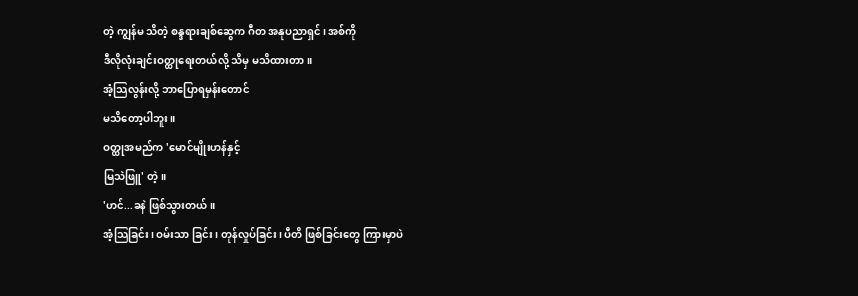တဲ့ ကျွန်မ သိတဲ့ စန္ဒရားချစ်ဆွေက ဂီတ အနုပညာရှင်၊ အစ်ကို
ဒီလိုလုံးချင်းဝတ္ထုရေးတယ်လို့ သိမှ မသိထားတာ။
အံ့သြလွန်းလို့ ဘာပြောရမှန်းတောင်
မသိတော့ပါဘူး။
ဝတ္ထုအမည်က 'မောင်မျိုးဟန်နှင့်
မြသဲဖြူ' တဲ့။
'ဟင်...ခနဲ ဖြစ်သွားတယ်။
အံ့သြခြင်း၊ ဝမ်းသာ ခြင်း၊ တုန်လှုပ်ခြင်း၊ ပီတိ ဖြစ်ခြင်းတွေ ကြားမှာပဲ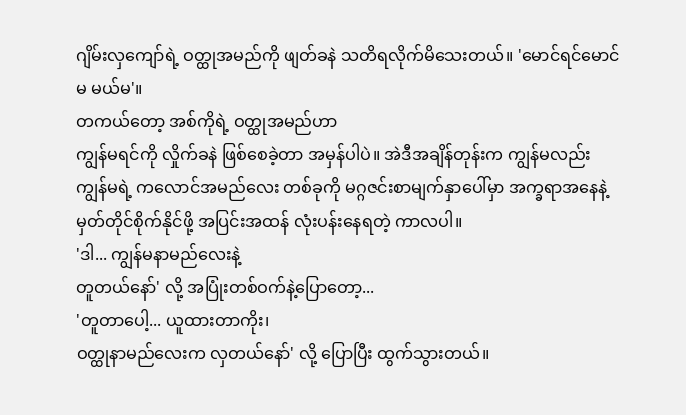ဂျိမ်းလှကျော်ရဲ့ ဝတ္ထုအမည်ကို ဖျတ်ခနဲ သတိရလိုက်မိသေးတယ်။ 'မောင်ရင်မောင်
မ မယ်မ'။
တကယ်တော့ အစ်ကိုရဲ့ ဝတ္ထုအမည်ဟာ
ကျွန်မရင်ကို လှိုက်ခနဲ ဖြစ်စေခဲ့တာ အမှန်ပါပဲ။ အဲဒီအချိန်တုန်းက ကျွန်မလည်း
ကျွန်မရဲ့ ကလောင်အမည်လေး တစ်ခုကို မဂ္ဂဇင်းစာမျက်နှာပေါ်မှာ အက္ခရာအနေနဲ့
မှတ်တိုင်စိုက်နိုင်ဖို့ အပြင်းအထန် လုံးပန်းနေရတဲ့ ကာလပါ။
'ဒါ... ကျွန်မနာမည်လေးနဲ့
တူတယ်နော်' လို့ အပြုံးတစ်ဝက်နဲ့ပြောတော့...
'တူတာပေါ့... ယူထားတာကိုး၊
ဝတ္ထုနာမည်လေးက လှတယ်နော်' လို့ ပြောပြီး ထွက်သွားတယ်။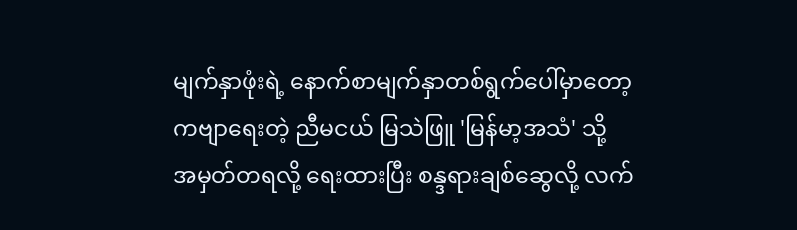မျက်နှာဖုံးရဲ့ နောက်စာမျက်နှာတစ်ရွက်ပေါ်မှာတော့
ကဗျာရေးတဲ့ ညီမငယ် မြသဲဖြူ 'မြန်မာ့အသံ' သို့
အမှတ်တရလို့ ရေးထားပြီး စန္ဒရားချစ်ဆွေလို့ လက်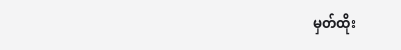မှတ်ထိုး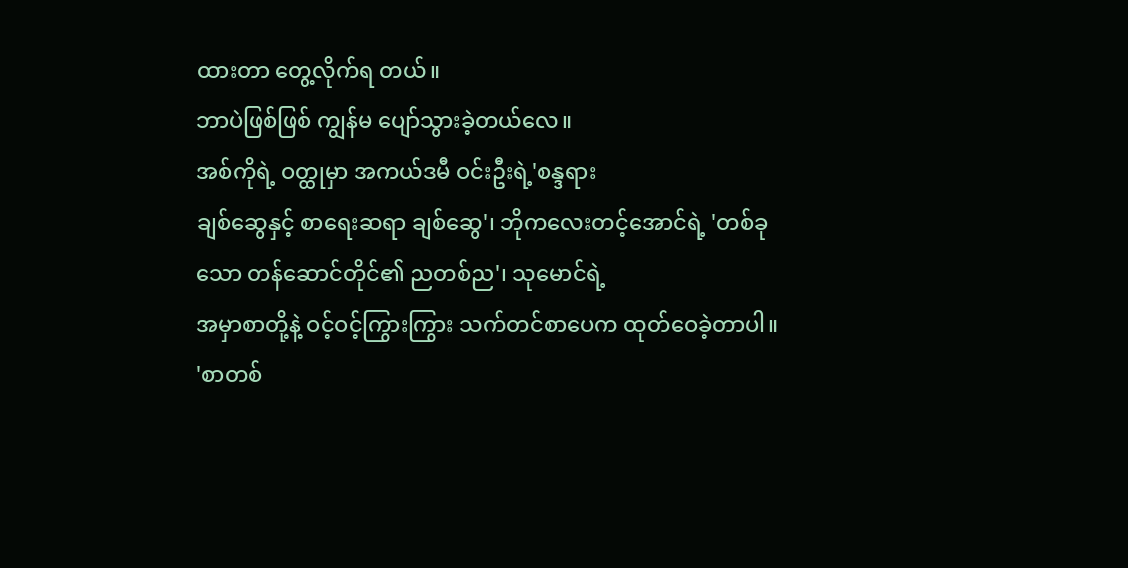ထားတာ တွေ့လိုက်ရ တယ်။
ဘာပဲဖြစ်ဖြစ် ကျွန်မ ပျော်သွားခဲ့တယ်လေ။
အစ်ကိုရဲ့ ဝတ္ထုမှာ အကယ်ဒမီ ဝင်းဦးရဲ့'စန္ဒရား
ချစ်ဆွေနှင့် စာရေးဆရာ ချစ်ဆွေ'၊ ဘိုကလေးတင့်အောင်ရဲ့ 'တစ်ခုသော တန်ဆောင်တိုင်၏ ညတစ်ည'၊ သုမောင်ရဲ့
အမှာစာတို့နဲ့ ဝင့်ဝင့်ကြွားကြွား သက်တင်စာပေက ထုတ်ဝေခဲ့တာပါ။
'စာတစ်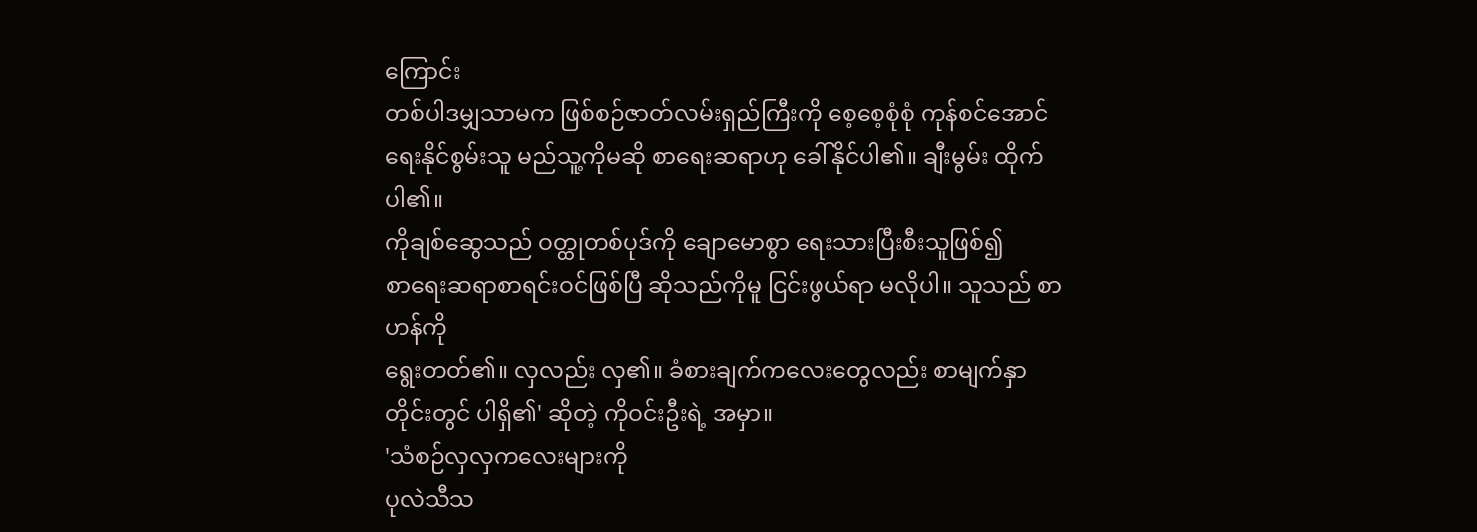ကြောင်း
တစ်ပါဒမျှသာမက ဖြစ်စဉ်ဇာတ်လမ်းရှည်ကြီးကို စေ့စေ့စုံစုံ ကုန်စင်အောင်
ရေးနိုင်စွမ်းသူ မည်သူ့ကိုမဆို စာရေးဆရာဟု ခေါ်နိုင်ပါ၏။ ချီးမွမ်း ထိုက်ပါ၏။
ကိုချစ်ဆွေသည် ဝတ္ထုတစ်ပုဒ်ကို ချောမောစွာ ရေးသားပြီးစီးသူဖြစ်၍
စာရေးဆရာစာရင်းဝင်ဖြစ်ပြီ ဆိုသည်ကိုမူ ငြင်းဖွယ်ရာ မလိုပါ။ သူသည် စာဟန်ကို
ရွေးတတ်၏။ လှလည်း လှ၏။ ခံစားချက်ကလေးတွေလည်း စာမျက်နှာတိုင်းတွင် ပါရှိ၏' ဆိုတဲ့ ကိုဝင်းဦးရဲ့ အမှာ။
'သံစဉ်လှလှကလေးများကို
ပုလဲသီသ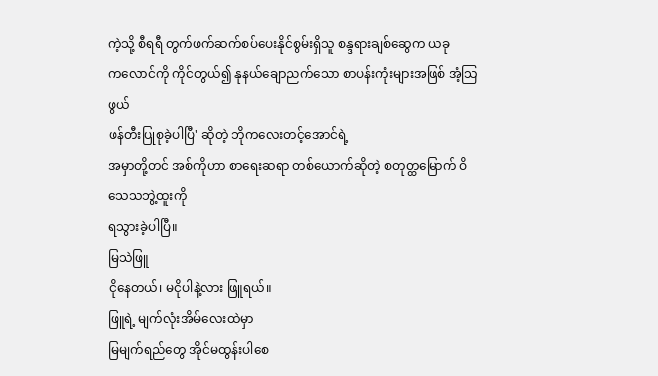ကဲ့သို့ စီရရီ တွက်ဖက်ဆက်စပ်ပေးနိုင်စွမ်းရှိသူ စန္ဒရားချစ်ဆွေက ယခု
ကလောင်ကို ကိုင်တွယ်၍ နုနယ်ချောညက်သော စာပန်းကုံးများအဖြစ် အံ့သြဖွယ်
ဖန်တီးပြုစုခဲ့ပါပြီ' ဆိုတဲ့ ဘိုကလေးတင့်အောင်ရဲ့
အမှာတို့တင် အစ်ကိုဟာ စာရေးဆရာ တစ်ယောက်ဆိုတဲ့ စတုတ္ထမြောက် ဝိသေသဘွဲ့ထူးကို
ရသွားခဲ့ပါပြီ။
မြသဲဖြူ
ငိုနေတယ်၊ မငိုပါနဲ့လား ဖြူရယ်။
ဖြူရဲ့ မျက်လုံးအိမ်လေးထဲမှာ
မြမျက်ရည်တွေ အိုင်မထွန်းပါစေ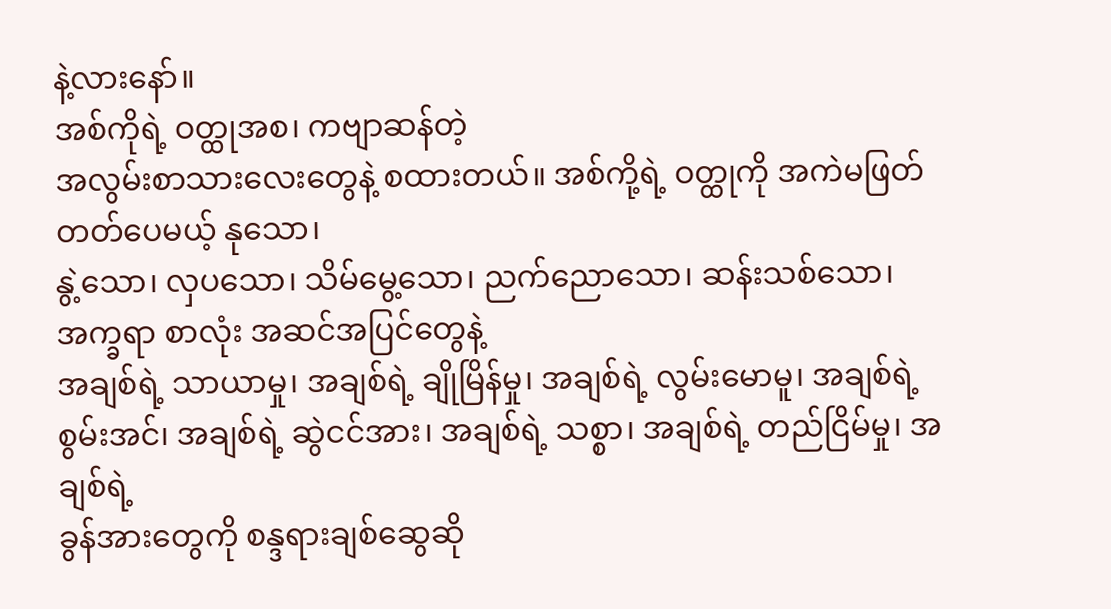နဲ့လားနော်။
အစ်ကိုရဲ့ ဝတ္ထုအစ၊ ကဗျာဆန်တဲ့
အလွမ်းစာသားလေးတွေနဲ့ စထားတယ်။ အစ်ကို့ရဲ့ ဝတ္ထုကို အကဲမဖြတ်တတ်ပေမယ့် နုသော၊
နွဲ့သော၊ လှပသော၊ သိမ်မွေ့သော၊ ညက်ညောသော၊ ဆန်းသစ်သော၊ အက္ခရာ စာလုံး အဆင်အပြင်တွေနဲ့
အချစ်ရဲ့ သာယာမှု၊ အချစ်ရဲ့ ချိုမြိန်မှု၊ အချစ်ရဲ့ လွမ်းမောမူ၊ အချစ်ရဲ့
စွမ်းအင်၊ အချစ်ရဲ့ ဆွဲငင်အား၊ အချစ်ရဲ့ သစ္စာ၊ အချစ်ရဲ့ တည်ငြိမ်မှု၊ အချစ်ရဲ့
ခွန်အားတွေကို စန္ဒရားချစ်ဆွေဆို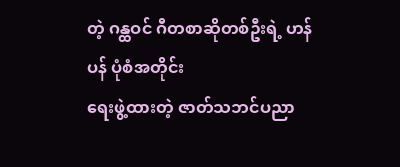တဲ့ ဂန္ထဝင် ဂီတစာဆိုတစ်ဦးရဲ့ ဟန်ပန် ပုံစံအတိုင်း
ရေးဖွဲ့ထားတဲ့ ဇာတ်သဘင်ပညာ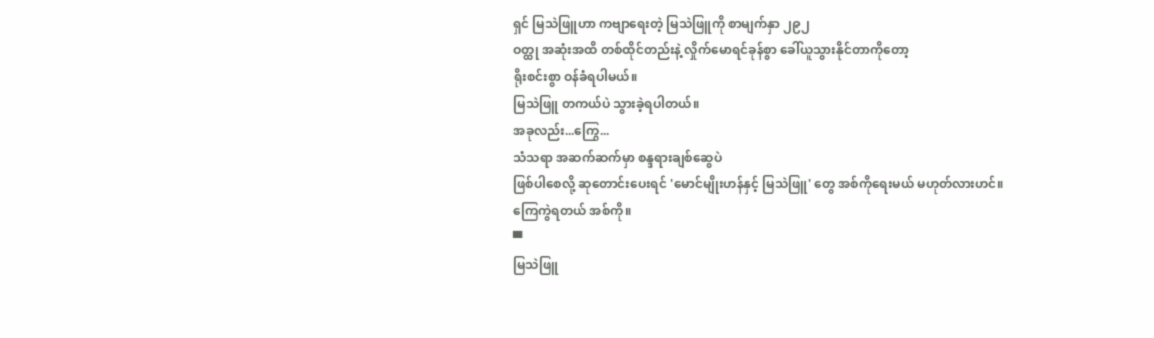ရှင် မြသဲဖြူဟာ ကဗျာရေးတဲ့ မြသဲဖြူကို စာမျက်နှာ ၂၉၂
ဝတ္ထု အဆုံးအထိ တစ်ထိုင်တည်းနဲ့ လှိုက်မောရင်ခုန်စွာ ခေါ်ယူသွားနိုင်တာကိုတော့
ရိုးစင်းစွာ ဝန်ခံရပါမယ်။
မြသဲဖြူ တကယ်ပဲ သွားခဲ့ရပါတယ်။
အခုလည်း...ကြွေ...
သံသရာ အဆက်ဆက်မှာ စန္ဒရားချစ်ဆွေပဲ
ဖြစ်ပါစေလို့ ဆုတောင်းပေးရင် 'မောင်မျိုးဟန်နှင့် မြသဲဖြူ' တွေ အစ်ကိုရေးမယ် မဟုတ်လားဟင်။
ကြေကွဲရတယ် အစ်ကို။
▀
မြသဲဖြူ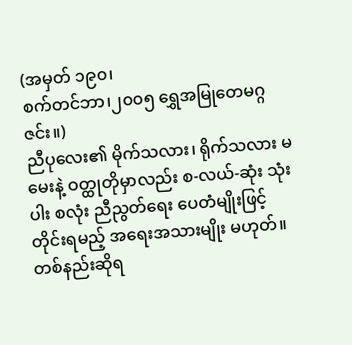(အမှတ် ၁၉၀၊
စက်တင်ဘာ၊၂၀၀၅ ရွှေအမြုတေမဂ္ဂဇင်း။)
ညီပုလေး၏ မိုက်သလား၊ ရိုက်သလား မမေးနဲ့ ဝတ္ထုတိုမှာလည်း စ-လယ်-ဆုံး သုံးပါး စလုံး ညီညွတ်ရေး ပေတံမျိုးဖြင့် တိုင်းရမည့် အရေးအသားမျိုး မဟုတ်။ တစ်နည်းဆိုရ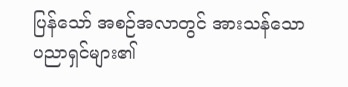ပြန်သော် အစဉ်အလာတွင် အားသန်သော ပညာရှင်များ၏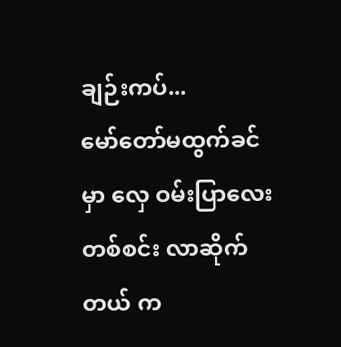ချဉ်းကပ်...
မော်တော်မထွက်ခင်မှာ လှေ ဝမ်းပြာလေး တစ်စင်း လာဆိုက်တယ် က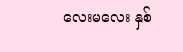လေးမလေး နှစ်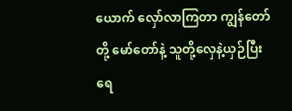ယောက် လှော်လာကြတာ ကျွန်တော်တို့ မော်တော်နဲ့ သူတို့လှေနဲ့ယှဉ်ပြီး ရေ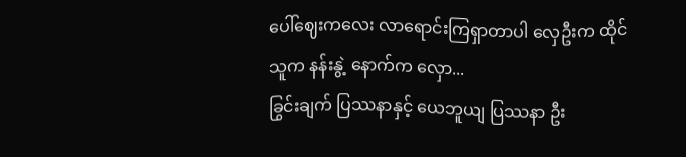ပေါ်ဈေးကလေး လာရောင်းကြရှာတာပါ လှေဦးက ထိုင်သူက နန်းနွဲ့ နောက်က လှော...
ခြွင်းချက် ပြဿနာနှင့် ယေဘူယျ ပြဿနာ ဦး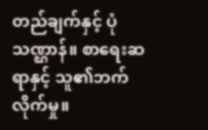တည်ချက်နှင့် ပုံသဏ္ဌာန်။ စာရေးဆရာနှင့် သူ၏ဘက်လိုက်မှု။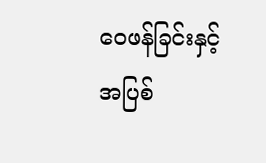ဝေဖန်ခြင်းနှင့် အပြစ်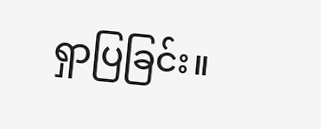ရှာပြခြင်း။